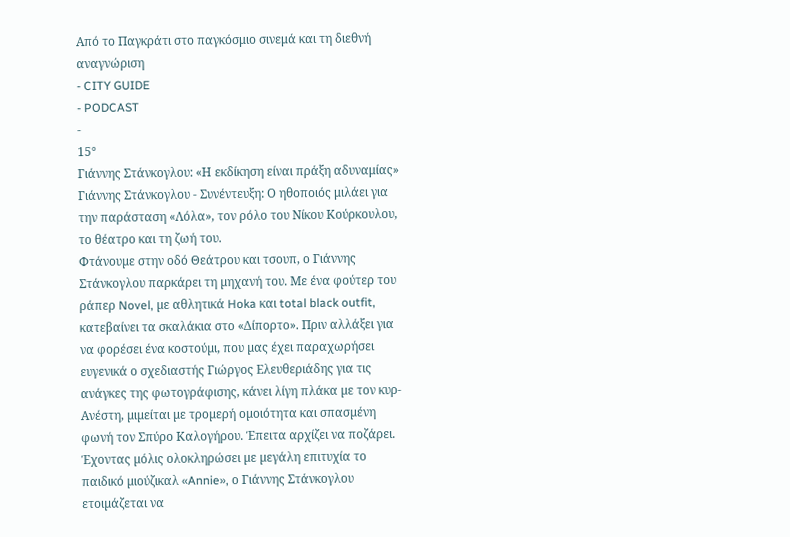Από το Παγκράτι στο παγκόσμιο σινεμά και τη διεθνή αναγνώριση
- CITY GUIDE
- PODCAST
-
15°
Γιάννης Στάνκογλου: «Η εκδίκηση είναι πράξη αδυναμίας»
Γιάννης Στάνκογλου - Συνέντευξη: Ο ηθοποιός μιλάει για την παράσταση «Λόλα», τον ρόλο του Νίκου Κούρκουλου, το θέατρο και τη ζωή του.
Φτάνουµε στην οδό Θεάτρου και τσουπ, ο Γιάννης Στάνκογλου παρκάρει τη µηχανή του. Με ένα φούτερ του ράπερ Novel, µε αθλητικά Hoka και total black outfit, κατεβαίνει τα σκαλάκια στο «Δίπορτο». Πριν αλλάξει για να φορέσει ένα κοστούµι, που µας έχει παραχωρήσει ευγενικά ο σχεδιαστής Γιώργος Ελευθεριάδης για τις ανάγκες της φωτογράφισης, κάνει λίγη πλάκα µε τον κυρ-Ανέστη, µιµείται µε τροµερή οµοιότητα και σπασµένη φωνή τον Σπύρο Καλογήρου. Έπειτα αρχίζει να ποζάρει.
Έχοντας µόλις ολοκληρώσει µε µεγάλη επιτυχία το παιδικό µιούζικαλ «Annie», ο Γιάννης Στάνκογλου ετοιµάζεται να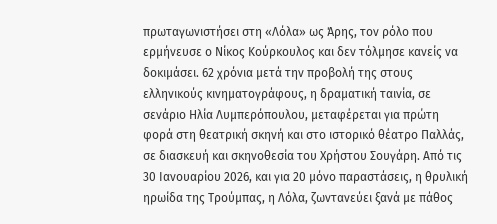πρωταγωνιστήσει στη «Λόλα» ως Άρης, τον ρόλο που ερµήνευσε ο Νίκος Κούρκουλος και δεν τόλµησε κανείς να δοκιµάσει. 62 χρόνια µετά την προβολή της στους ελληνικούς κινηµατογράφους, η δραµατική ταινία, σε σενάριο Ηλία Λυµπερόπουλου, µεταφέρεται για πρώτη φορά στη θεατρική σκηνή και στο ιστορικό θέατρο Παλλάς, σε διασκευή και σκηνοθεσία του Χρήστου Σουγάρη. Από τις 30 Ιανουαρίου 2026, και για 20 µόνο παραστάσεις, η θρυλική ηρωίδα της Τρούµπας, η Λόλα, ζωντανεύει ξανά µε πάθος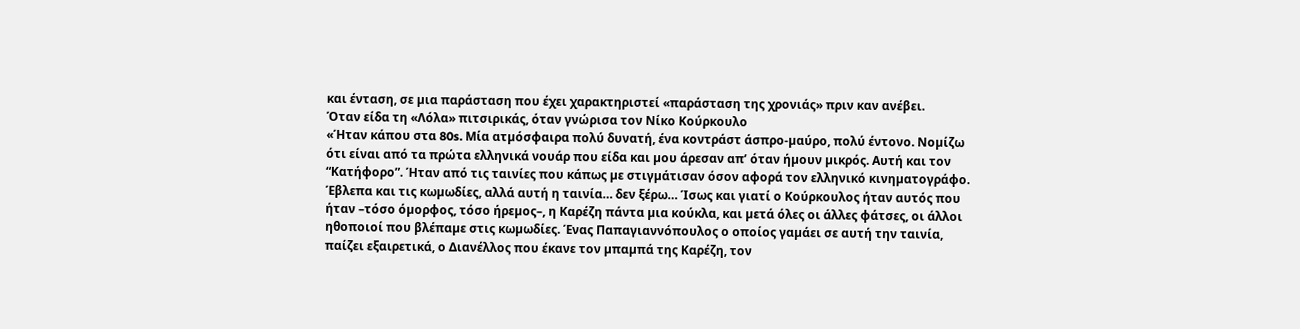και ένταση, σε µια παράσταση που έχει χαρακτηριστεί «παράσταση της χρονιάς» πριν καν ανέβει.
Όταν είδα τη «Λόλα» πιτσιρικάς, όταν γνώρισα τον Νίκο Κούρκουλο
«Ήταν κάπου στα 80s. Μία ατµόσφαιρα πολύ δυνατή, ένα κοντράστ άσπρο-µαύρο, πολύ έντονο. Νοµίζω ότι είναι από τα πρώτα ελληνικά νουάρ που είδα και µου άρεσαν απ’ όταν ήµουν µικρός. Αυτή και τον “Κατήφορο”. Ήταν από τις ταινίες που κάπως µε στιγµάτισαν όσον αφορά τον ελληνικό κινηµατογράφο. Έβλεπα και τις κωµωδίες, αλλά αυτή η ταινία… δεν ξέρω… Ίσως και γιατί ο Κούρκουλος ήταν αυτός που ήταν –τόσο όµορφος, τόσο ήρεµος–, η Καρέζη πάντα µια κούκλα, και µετά όλες οι άλλες φάτσες, οι άλλοι ηθοποιοί που βλέπαµε στις κωµωδίες. Ένας Παπαγιαννόπουλος ο οποίος γαµάει σε αυτή την ταινία, παίζει εξαιρετικά, ο Διανέλλος που έκανε τον µπαµπά της Καρέζη, τον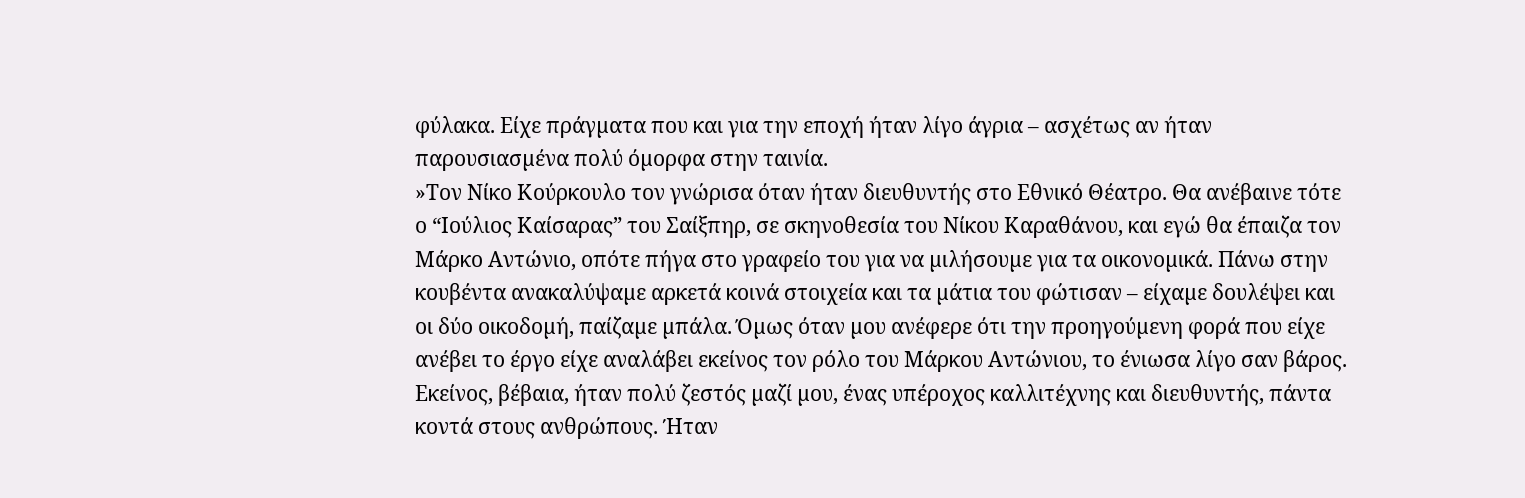φύλακα. Είχε πράγµατα που και για την εποχή ήταν λίγο άγρια – ασχέτως αν ήταν παρουσιασµένα πολύ όµορφα στην ταινία.
»Τον Νίκο Κούρκουλο τον γνώρισα όταν ήταν διευθυντής στο Εθνικό Θέατρο. Θα ανέβαινε τότε ο “Ιούλιος Καίσαρας” του Σαίξπηρ, σε σκηνοθεσία του Νίκου Καραθάνου, και εγώ θα έπαιζα τον Μάρκο Αντώνιο, οπότε πήγα στο γραφείο του για να µιλήσουµε για τα οικονοµικά. Πάνω στην κουβέντα ανακαλύψαµε αρκετά κοινά στοιχεία και τα µάτια του φώτισαν – είχαµε δουλέψει και οι δύο οικοδοµή, παίζαµε µπάλα. Όµως όταν µου ανέφερε ότι την προηγούµενη φορά που είχε ανέβει το έργο είχε αναλάβει εκείνος τον ρόλο του Μάρκου Αντώνιου, το ένιωσα λίγο σαν βάρος. Εκείνος, βέβαια, ήταν πολύ ζεστός µαζί µου, ένας υπέροχος καλλιτέχνης και διευθυντής, πάντα κοντά στους ανθρώπους. Ήταν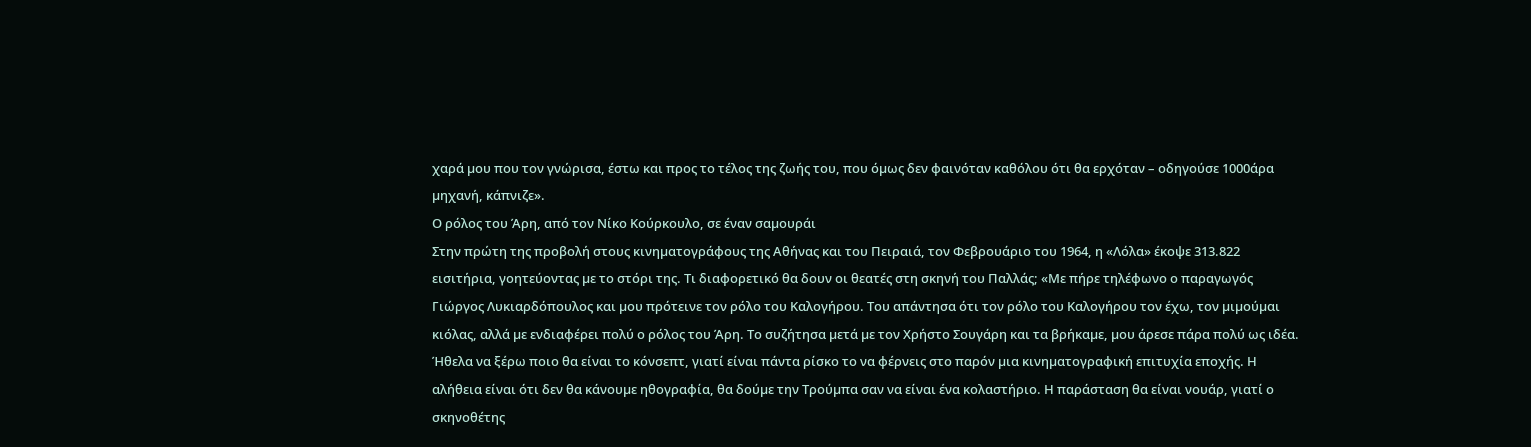χαρά µου που τον γνώρισα, έστω και προς το τέλος της ζωής του, που όµως δεν φαινόταν καθόλου ότι θα ερχόταν – οδηγούσε 1000άρα µηχανή, κάπνιζε».
Ο ρόλος του Άρη, από τον Νίκο Κούρκουλο, σε έναν σαµουράι
Στην πρώτη της προβολή στους κινηµατογράφους της Αθήνας και του Πειραιά, τον Φεβρουάριο του 1964, η «Λόλα» έκοψε 313.822 εισιτήρια, γοητεύοντας µε το στόρι της. Τι διαφορετικό θα δουν οι θεατές στη σκηνή του Παλλάς; «Με πήρε τηλέφωνο ο παραγωγός Γιώργος Λυκιαρδόπουλος και µου πρότεινε τον ρόλο του Καλογήρου. Του απάντησα ότι τον ρόλο του Καλογήρου τον έχω, τον µιµούµαι κιόλας, αλλά µε ενδιαφέρει πολύ ο ρόλος του Άρη. Το συζήτησα µετά µε τον Χρήστο Σουγάρη και τα βρήκαµε, µου άρεσε πάρα πολύ ως ιδέα. Ήθελα να ξέρω ποιο θα είναι το κόνσεπτ, γιατί είναι πάντα ρίσκο το να φέρνεις στο παρόν µια κινηµατογραφική επιτυχία εποχής. Η αλήθεια είναι ότι δεν θα κάνουµε ηθογραφία, θα δούµε την Τρούµπα σαν να είναι ένα κολαστήριο. Η παράσταση θα είναι νουάρ, γιατί ο σκηνοθέτης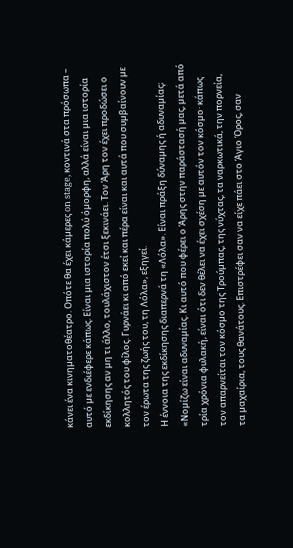κάνει ένα κινηµατοθέατρο. Οπότε θα έχει κάµερες on stage, κοντινά στα πρόσωπα – αυτό µε ενδιέφερε κάπως. Είναι µια ιστορία πολύ όµορφη, αλλά είναι µια ιστορία εκδίκησης αν µη τι άλλο, τουλάχιστον έτσι ξεκινάει. Τον Άρη τον έχει προδώσει ο κολλητός του φίλος. Γυρνάει κι από εκεί και πέρα είναι και αυτά που συµβαίνουν µε τον έρωτα της ζωής του, τη Λόλα», εξηγεί.
Η έννοια της εκδίκησης διαπερνά τη «Λόλα». Είναι πράξη δύναµης ή αδυναµίας; «Νοµίζω είναι αδυναµίας. Κι αυτό που φέρει ο Άρης στην παράστασή µας, µετά από τρία χρόνια φυλακή, είναι ότι δεν θέλει να έχει σχέση µε αυτόν τον κόσµο· κάπως τον απαρνείται τον κόσµο της Τρούµπας, της νύχτας, τα ναρκωτικά, την πορνεία, τα µαχαίρια, τους θανάτους. Επιστρέφει σαν να είχε πάει στο Άγιο Όρος, σαν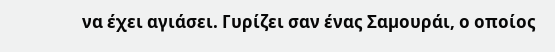να έχει αγιάσει. Γυρίζει σαν ένας Σαµουράι, ο οποίος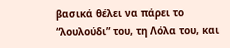βασικά θέλει να πάρει το “λουλούδι” του, τη Λόλα του, και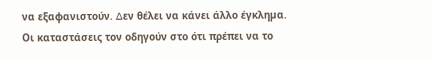να εξαφανιστούν. ∆εν θέλει να κάνει άλλο έγκληµα. Οι καταστάσεις τον οδηγούν στο ότι πρέπει να το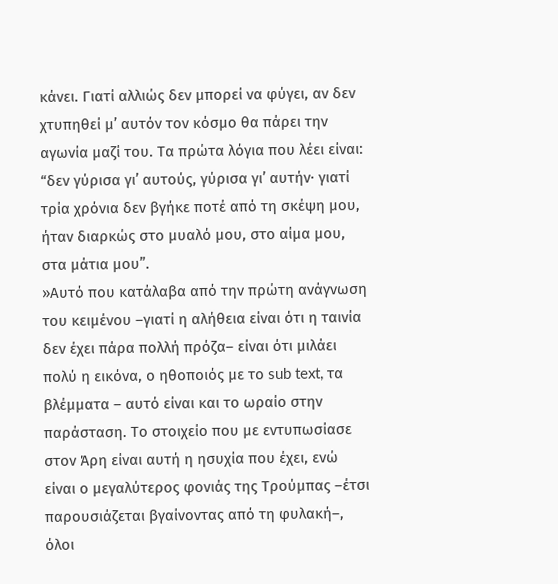κάνει. Γιατί αλλιώς δεν µπορεί να φύγει, αν δεν χτυπηθεί µ’ αυτόν τον κόσµο θα πάρει την αγωνία µαζί του. Τα πρώτα λόγια που λέει είναι: “δεν γύρισα γι’ αυτούς, γύρισα γι’ αυτήν· γιατί τρία χρόνια δεν βγήκε ποτέ από τη σκέψη µου, ήταν διαρκώς στο µυαλό µου, στο αίµα µου, στα µάτια µου”.
»Αυτό που κατάλαβα από την πρώτη ανάγνωση του κειµένου –γιατί η αλήθεια είναι ότι η ταινία δεν έχει πάρα πολλή πρόζα– είναι ότι µιλάει πολύ η εικόνα, ο ηθοποιός µε το sub text, τα βλέµµατα – αυτό είναι και το ωραίο στην παράσταση. Το στοιχείο που µε εντυπωσίασε στον Άρη είναι αυτή η ησυχία που έχει, ενώ είναι ο µεγαλύτερος φονιάς της Τρούµπας –έτσι παρουσιάζεται βγαίνοντας από τη φυλακή–, όλοι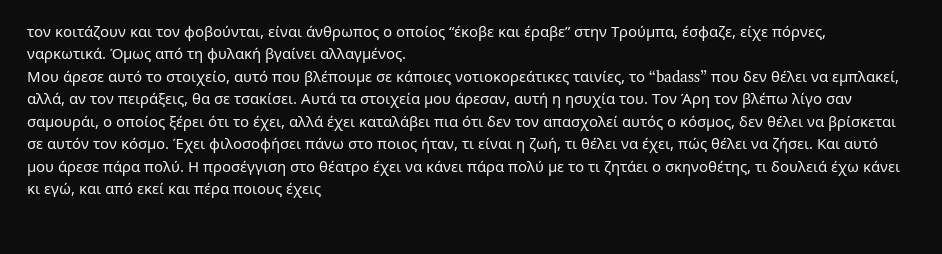τον κοιτάζουν και τον φοβούνται, είναι άνθρωπος ο οποίος “έκοβε και έραβε” στην Τρούµπα, έσφαζε, είχε πόρνες, ναρκωτικά. Όµως από τη φυλακή βγαίνει αλλαγµένος.
Μου άρεσε αυτό το στοιχείο, αυτό που βλέπουµε σε κάποιες νοτιοκορεάτικες ταινίες, το “badass” που δεν θέλει να εµπλακεί, αλλά, αν τον πειράξεις, θα σε τσακίσει. Αυτά τα στοιχεία µου άρεσαν, αυτή η ησυχία του. Τον Άρη τον βλέπω λίγο σαν σαµουράι, ο οποίος ξέρει ότι το έχει, αλλά έχει καταλάβει πια ότι δεν τον απασχολεί αυτός ο κόσµος, δεν θέλει να βρίσκεται σε αυτόν τον κόσµο. Έχει φιλοσοφήσει πάνω στο ποιος ήταν, τι είναι η ζωή, τι θέλει να έχει, πώς θέλει να ζήσει. Και αυτό µου άρεσε πάρα πολύ. Η προσέγγιση στο θέατρο έχει να κάνει πάρα πολύ µε το τι ζητάει ο σκηνοθέτης, τι δουλειά έχω κάνει κι εγώ, και από εκεί και πέρα ποιους έχεις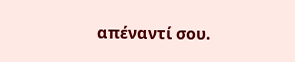απέναντί σου.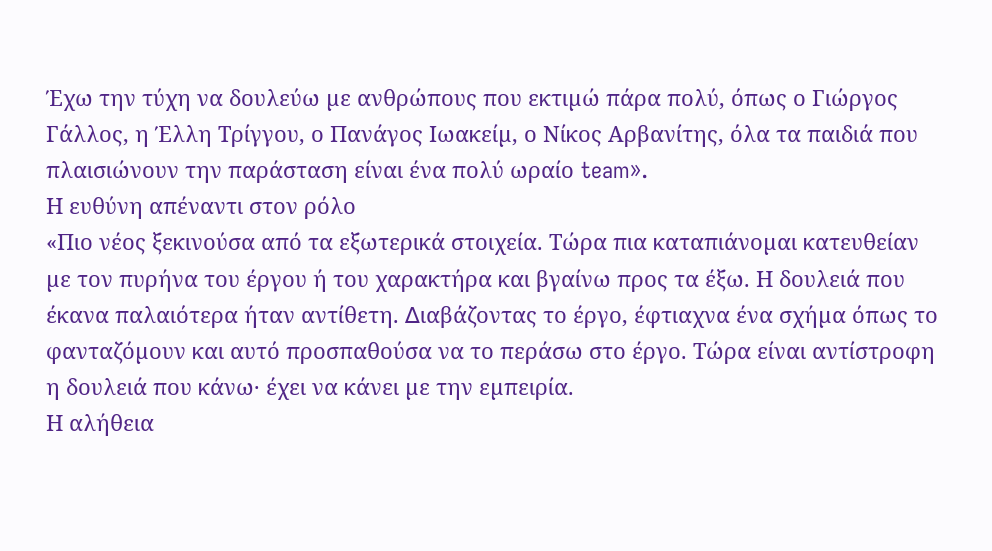Έχω την τύχη να δουλεύω µε ανθρώπους που εκτιµώ πάρα πολύ, όπως ο Γιώργος Γάλλος, η Έλλη Τρίγγου, ο Πανάγος Ιωακείµ, ο Νίκος Αρβανίτης, όλα τα παιδιά που πλαισιώνουν την παράσταση είναι ένα πολύ ωραίο team».
Η ευθύνη απέναντι στον ρόλο
«Πιο νέος ξεκινούσα από τα εξωτερικά στοιχεία. Τώρα πια καταπιάνοµαι κατευθείαν µε τον πυρήνα του έργου ή του χαρακτήρα και βγαίνω προς τα έξω. Η δουλειά που έκανα παλαιότερα ήταν αντίθετη. ∆ιαβάζοντας το έργο, έφτιαχνα ένα σχήµα όπως το φανταζόµουν και αυτό προσπαθούσα να το περάσω στο έργο. Τώρα είναι αντίστροφη η δουλειά που κάνω· έχει να κάνει µε την εµπειρία.
Η αλήθεια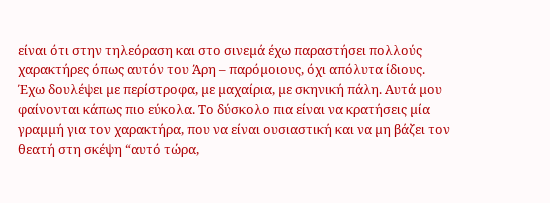είναι ότι στην τηλεόραση και στο σινεµά έχω παραστήσει πολλούς χαρακτήρες όπως αυτόν του Άρη – παρόµοιους, όχι απόλυτα ίδιους. Έχω δουλέψει µε περίστροφα, µε µαχαίρια, µε σκηνική πάλη. Αυτά µου φαίνονται κάπως πιο εύκολα. Το δύσκολο πια είναι να κρατήσεις µία γραµµή για τον χαρακτήρα, που να είναι ουσιαστική και να µη βάζει τον θεατή στη σκέψη “αυτό τώρα,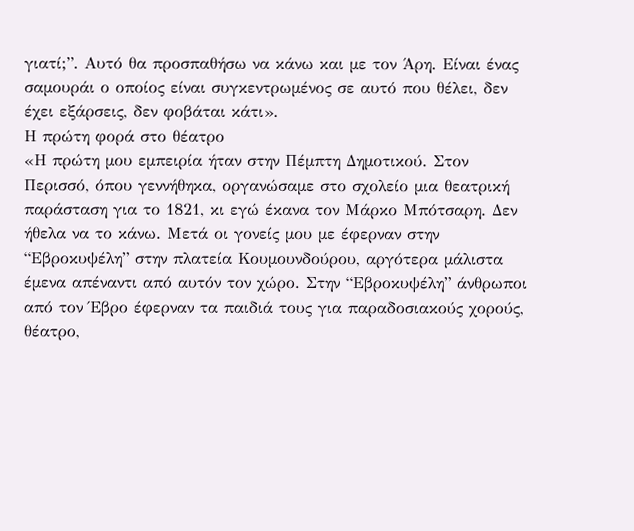γιατί;”. Αυτό θα προσπαθήσω να κάνω και µε τον Άρη. Είναι ένας σαµουράι ο οποίος είναι συγκεντρωµένος σε αυτό που θέλει, δεν έχει εξάρσεις, δεν φοβάται κάτι».
Η πρώτη φορά στο θέατρο
«Η πρώτη µου εµπειρία ήταν στην Πέµπτη ∆ηµοτικού. Στον Περισσό, όπου γεννήθηκα, οργανώσαµε στο σχολείο µια θεατρική παράσταση για το 1821, κι εγώ έκανα τον Μάρκο Μπότσαρη. ∆εν ήθελα να το κάνω. Μετά οι γονείς µου µε έφερναν στην “Εβροκυψέλη” στην πλατεία Κουµουνδούρου, αργότερα µάλιστα έµενα απέναντι από αυτόν τον χώρο. Στην “Εβροκυψέλη” άνθρωποι από τον Έβρο έφερναν τα παιδιά τους για παραδοσιακούς χορούς, θέατρο,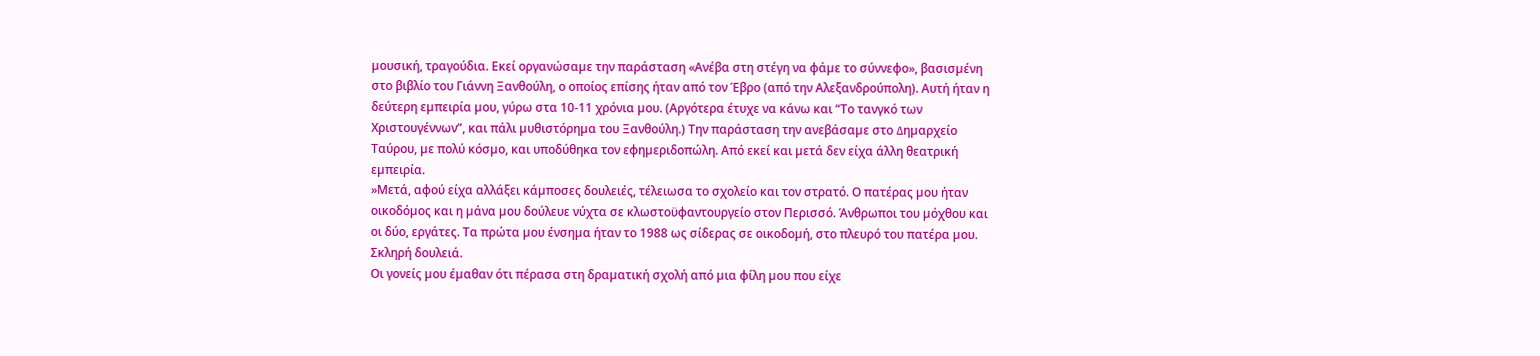µουσική, τραγούδια. Εκεί οργανώσαµε την παράσταση «Ανέβα στη στέγη να φάµε το σύννεφο», βασισµένη στο βιβλίο του Γιάννη Ξανθούλη, ο οποίος επίσης ήταν από τον Έβρο (από την Αλεξανδρούπολη). Αυτή ήταν η δεύτερη εµπειρία µου, γύρω στα 10-11 χρόνια µου. (Αργότερα έτυχε να κάνω και “Το τανγκό των Χριστουγέννων”, και πάλι µυθιστόρηµα του Ξανθούλη.) Την παράσταση την ανεβάσαµε στο ∆ηµαρχείο Ταύρου, µε πολύ κόσµο, και υποδύθηκα τον εφηµεριδοπώλη. Από εκεί και µετά δεν είχα άλλη θεατρική εµπειρία.
»Μετά, αφού είχα αλλάξει κάµποσες δουλειές, τέλειωσα το σχολείο και τον στρατό. Ο πατέρας µου ήταν οικοδόµος και η µάνα µου δούλευε νύχτα σε κλωστοϋφαντουργείο στον Περισσό. Άνθρωποι του µόχθου και οι δύο, εργάτες. Τα πρώτα µου ένσηµα ήταν το 1988 ως σίδερας σε οικοδοµή, στο πλευρό του πατέρα µου. Σκληρή δουλειά.
Οι γονείς µου έµαθαν ότι πέρασα στη δραµατική σχολή από µια φίλη µου που είχε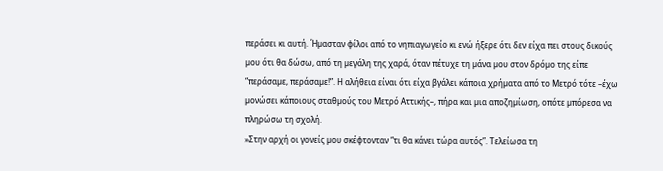περάσει κι αυτή. Ήµασταν φίλοι από το νηπιαγωγείο κι ενώ ήξερε ότι δεν είχα πει στους δικούς µου ότι θα δώσω, από τη µεγάλη της χαρά, όταν πέτυχε τη µάνα µου στον δρόµο της είπε “περάσαµε, περάσαµε!”. Η αλήθεια είναι ότι είχα βγάλει κάποια χρήµατα από το Μετρό τότε –έχω µονώσει κάποιους σταθµούς του Μετρό Αττικής–, πήρα και µια αποζηµίωση, οπότε µπόρεσα να πληρώσω τη σχολή.
»Στην αρχή οι γονείς µου σκέφτονταν “τι θα κάνει τώρα αυτός”. Τελείωσα τη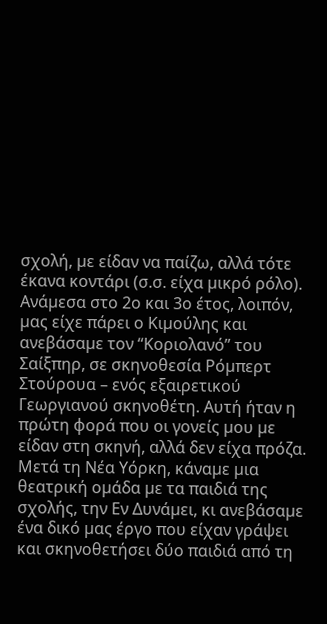σχολή, µε είδαν να παίζω, αλλά τότε έκανα κοντάρι (σ.σ. είχα µικρό ρόλο). Ανάµεσα στο 2ο και 3ο έτος, λοιπόν, µας είχε πάρει ο Κιµούλης και ανεβάσαµε τον “Κοριολανό” του Σαίξπηρ, σε σκηνοθεσία Ρόµπερτ Στούρουα – ενός εξαιρετικού Γεωργιανού σκηνοθέτη. Αυτή ήταν η πρώτη φορά που οι γονείς µου µε είδαν στη σκηνή, αλλά δεν είχα πρόζα. Μετά τη Νέα Υόρκη, κάναµε µια θεατρική οµάδα µε τα παιδιά της σχολής, την Εν Δυνάµει, κι ανεβάσαµε ένα δικό µας έργο που είχαν γράψει και σκηνοθετήσει δύο παιδιά από τη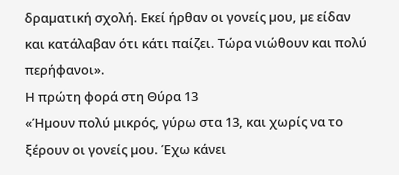δραµατική σχολή. Εκεί ήρθαν οι γονείς µου, µε είδαν και κατάλαβαν ότι κάτι παίζει. Τώρα νιώθουν και πολύ περήφανοι».
Η πρώτη φορά στη Θύρα 13
«Ήµουν πολύ µικρός, γύρω στα 13, και χωρίς να το ξέρουν οι γονείς µου. Έχω κάνει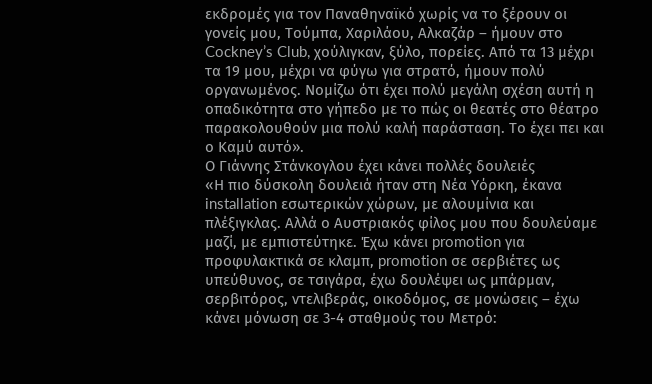εκδροµές για τον Παναθηναϊκό χωρίς να το ξέρουν οι γονείς µου, Τούµπα, Χαριλάου, Αλκαζάρ – ήµουν στο Cockney’s Club, χούλιγκαν, ξύλο, πορείες. Από τα 13 µέχρι τα 19 µου, µέχρι να φύγω για στρατό, ήµουν πολύ οργανωµένος. Νοµίζω ότι έχει πολύ µεγάλη σχέση αυτή η οπαδικότητα στο γήπεδο µε το πώς οι θεατές στο θέατρο παρακολουθούν µια πολύ καλή παράσταση. Το έχει πει και ο Καµύ αυτό».
Ο Γιάννης Στάνκογλου έχει κάνει πολλές δουλειές
«Η πιο δύσκολη δουλειά ήταν στη Νέα Υόρκη, έκανα installation εσωτερικών χώρων, µε αλουµίνια και πλέξιγκλας. Αλλά ο Αυστριακός φίλος µου που δουλεύαµε µαζί, µε εµπιστεύτηκε. Έχω κάνει promotion για προφυλακτικά σε κλαµπ, promotion σε σερβιέτες ως υπεύθυνος, σε τσιγάρα, έχω δουλέψει ως µπάρµαν, σερβιτόρος, ντελιβεράς, οικοδόµος, σε µονώσεις – έχω κάνει µόνωση σε 3-4 σταθµούς του Μετρό: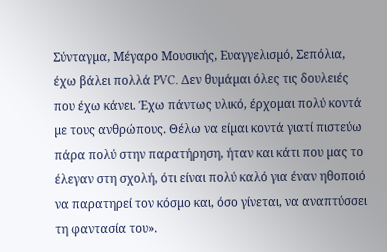Σύνταγµα, Μέγαρο Μουσικής, Ευαγγελισµό, Σεπόλια, έχω βάλει πολλά PVC. Δεν θυµάµαι όλες τις δουλειές που έχω κάνει. Έχω πάντως υλικό, έρχοµαι πολύ κοντά µε τους ανθρώπους. Θέλω να είµαι κοντά γιατί πιστεύω πάρα πολύ στην παρατήρηση, ήταν και κάτι που µας το έλεγαν στη σχολή, ότι είναι πολύ καλό για έναν ηθοποιό να παρατηρεί τον κόσµο και, όσο γίνεται, να αναπτύσσει τη φαντασία του».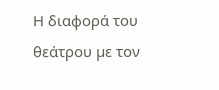Η διαφορά του θεάτρου µε τον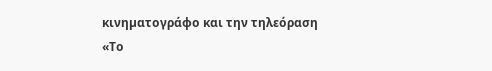κινηµατογράφο και την τηλεόραση
«Το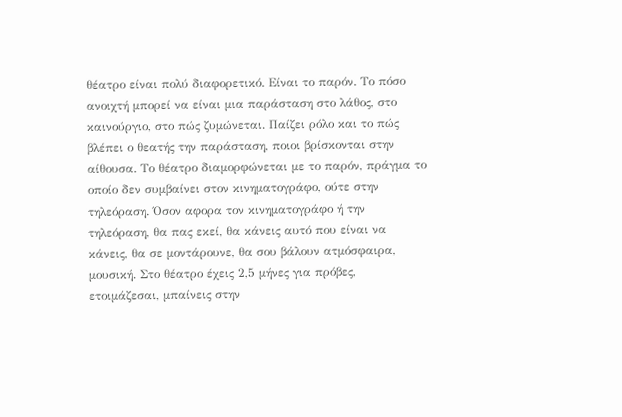θέατρο είναι πολύ διαφορετικό. Είναι το παρόν. Το πόσο ανοιχτή µπορεί να είναι µια παράσταση στο λάθος, στο καινούργιο, στο πώς ζυµώνεται. Παίζει ρόλο και το πώς βλέπει ο θεατής την παράσταση, ποιοι βρίσκονται στην αίθουσα. Το θέατρο διαµορφώνεται µε το παρόν, πράγµα το οποίο δεν συµβαίνει στον κινηµατογράφο, ούτε στην τηλεόραση. Όσον αφορα τον κινηµατογράφο ή την τηλεόραση, θα πας εκεί, θα κάνεις αυτό που είναι να κάνεις, θα σε µοντάρουνε, θα σου βάλουν ατµόσφαιρα, µουσική. Στο θέατρο έχεις 2,5 µήνες για πρόβες, ετοιµάζεσαι, µπαίνεις στην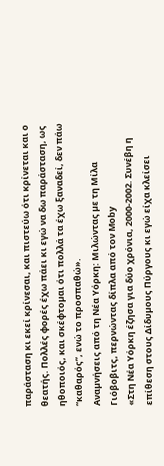παράσταση κι εκεί κρίνεσαι, και πιστεύω ότι κρίνεται και ο θεατής. Πολλές φορές έχω πάει κι εγώ να δω παράσταση, ως ηθοποιός, και σκέφτοµαι ότι πολλά τα έχω ξαναδεί, δεν πάω “καθαρός”, ενώ το προσπαθώ».
Αναµνήσεις από τη Νέα Υόρκη: Μιλώντας µε τη Μίλα Γιόβοβιτς, περνώντας δίπλα από τον Mοby
«Στη Νέα Υόρκη έζησα για δύο χρόνια, 2000-2002. Συνέβη η επίθεση στους Δίδυµους Πύργους κι εγώ είχα κλείσει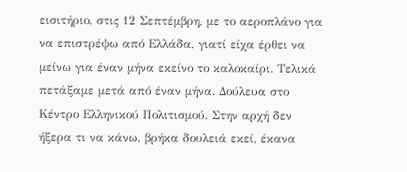εισιτήριο, στις 12 Σεπτέµβρη, µε το αεροπλάνο για να επιστρέψω από Ελλάδα, γιατί είχα έρθει να µείνω για έναν µήνα εκείνο το καλοκαίρι. Τελικά πετάξαµε µετά από έναν µήνα. ∆ούλευα στο Κέντρο Ελληνικού Πολιτισµού. Στην αρχή δεν ήξερα τι να κάνω, βρήκα δουλειά εκεί, έκανα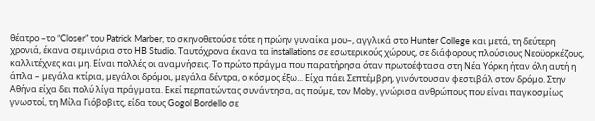θέατρο –το “Closer” του Patrick Marber, το σκηνοθετούσε τότε η πρώην γυναίκα µου–, αγγλικά στο Hunter College και µετά, τη δεύτερη χρονιά, έκανα σεµινάρια στο HB Studio. Ταυτόχρονα έκανα τα installations σε εσωτερικούς χώρους, σε διάφορους πλούσιους Νεοϋορκέζους, καλλιτέχνες και µη. Είναι πολλές οι αναµνήσεις. Το πρώτο πράγµα που παρατήρησα όταν πρωτοέφτασα στη Νέα Υόρκη ήταν όλη αυτή η άπλα – µεγάλα κτίρια, µεγάλοι δρόµοι, µεγάλα δέντρα, ο κόσµος έξω... Είχα πάει Σεπτέµβρη, γινόντουσαν φεστιβάλ στον δρόµο. Στην Αθήνα είχα δει πολύ λίγα πράγµατα. Εκεί περπατώντας συνάντησα, ας πούµε, τον Μoby, γνώρισα ανθρώπους που είναι παγκοσµίως γνωστοί, τη Μίλα Γιόβοβιτς, είδα τους Gogol Bordello σε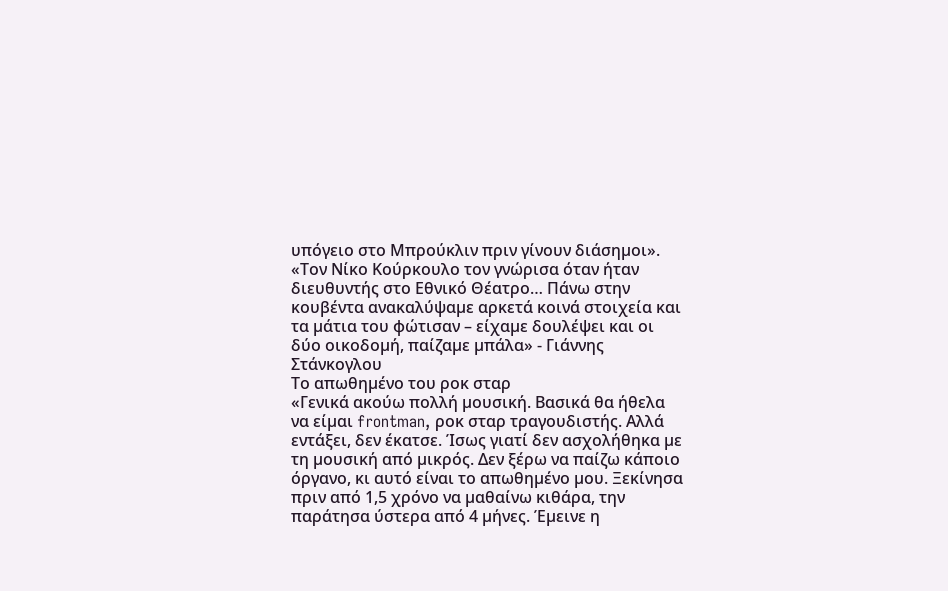υπόγειο στο Μπρούκλιν πριν γίνουν διάσηµοι».
«Τον Νίκο Κούρκουλο τον γνώρισα όταν ήταν διευθυντής στο Εθνικό Θέατρο… Πάνω στην κουβέντα ανακαλύψαµε αρκετά κοινά στοιχεία και τα µάτια του φώτισαν – είχαµε δουλέψει και οι δύο οικοδοµή, παίζαµε µπάλα» - Γιάννης Στάνκογλου
Το απωθηµένο του ροκ σταρ
«Γενικά ακούω πολλή µουσική. Βασικά θα ήθελα να είµαι frontman, ροκ σταρ τραγουδιστής. Αλλά εντάξει, δεν έκατσε. Ίσως γιατί δεν ασχολήθηκα µε τη µουσική από µικρός. Δεν ξέρω να παίζω κάποιο όργανο, κι αυτό είναι το απωθηµένο µου. Ξεκίνησα πριν από 1,5 χρόνο να µαθαίνω κιθάρα, την παράτησα ύστερα από 4 µήνες. Έµεινε η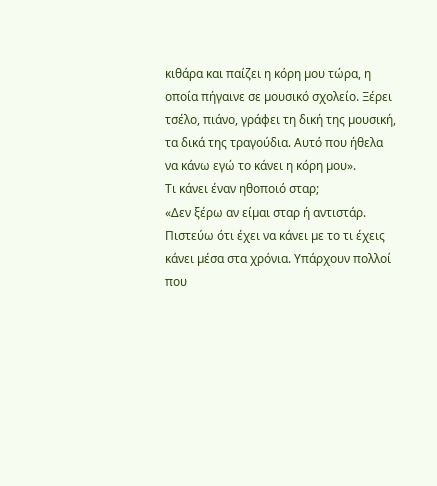κιθάρα και παίζει η κόρη µου τώρα, η οποία πήγαινε σε µουσικό σχολείο. Ξέρει τσέλο, πιάνο, γράφει τη δική της µουσική, τα δικά της τραγούδια. Αυτό που ήθελα να κάνω εγώ το κάνει η κόρη µου».
Tι κάνει έναν ηθοποιό σταρ;
«Δεν ξέρω αν είµαι σταρ ή αντιστάρ. Πιστεύω ότι έχει να κάνει µε το τι έχεις κάνει µέσα στα χρόνια. Υπάρχουν πολλοί που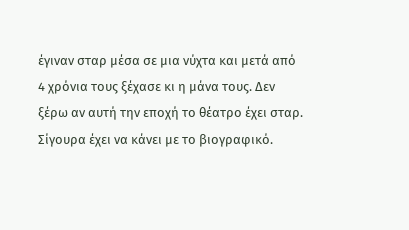έγιναν σταρ µέσα σε µια νύχτα και µετά από 4 χρόνια τους ξέχασε κι η µάνα τους. Δεν ξέρω αν αυτή την εποχή το θέατρο έχει σταρ. Σίγουρα έχει να κάνει µε το βιογραφικό.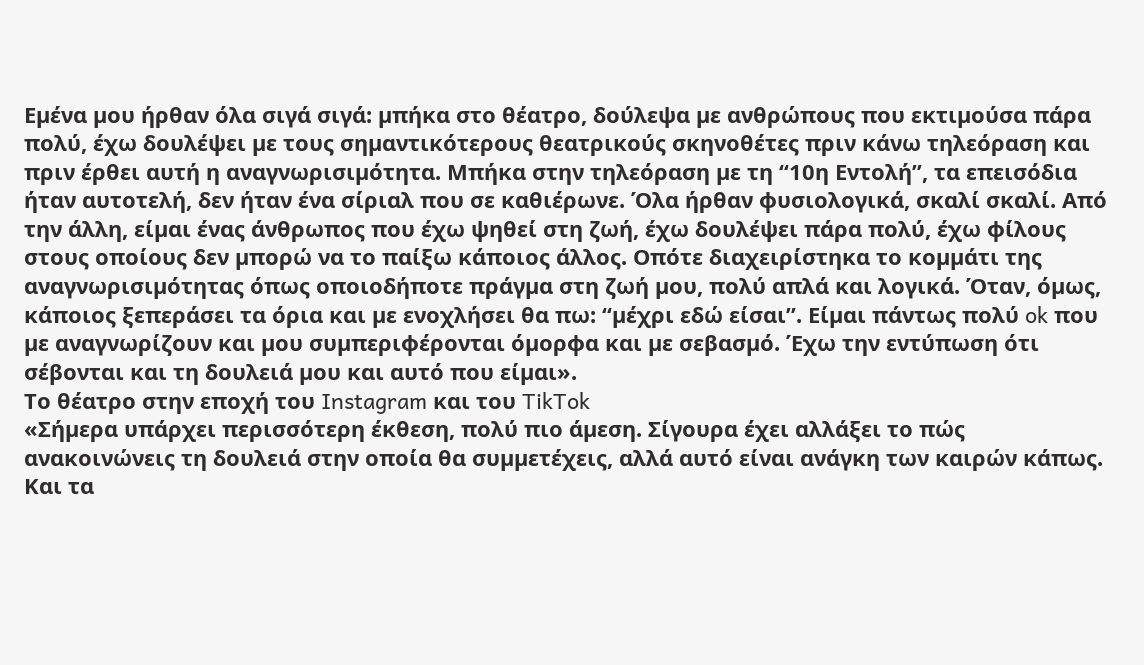Εµένα µου ήρθαν όλα σιγά σιγά: µπήκα στο θέατρο, δούλεψα µε ανθρώπους που εκτιµούσα πάρα πολύ, έχω δουλέψει µε τους σηµαντικότερους θεατρικούς σκηνοθέτες πριν κάνω τηλεόραση και πριν έρθει αυτή η αναγνωρισιµότητα. Μπήκα στην τηλεόραση µε τη “10η Εντολή”, τα επεισόδια ήταν αυτοτελή, δεν ήταν ένα σίριαλ που σε καθιέρωνε. Όλα ήρθαν φυσιολογικά, σκαλί σκαλί. Από την άλλη, είµαι ένας άνθρωπος που έχω ψηθεί στη ζωή, έχω δουλέψει πάρα πολύ, έχω φίλους στους οποίους δεν µπορώ να το παίξω κάποιος άλλος. Οπότε διαχειρίστηκα το κοµµάτι της αναγνωρισιµότητας όπως οποιοδήποτε πράγµα στη ζωή µου, πολύ απλά και λογικά. Όταν, όµως, κάποιος ξεπεράσει τα όρια και µε ενοχλήσει θα πω: “µέχρι εδώ είσαι”. Είµαι πάντως πολύ ok που µε αναγνωρίζουν και µου συµπεριφέρονται όµορφα και µε σεβασµό. Έχω την εντύπωση ότι σέβονται και τη δουλειά µου και αυτό που είµαι».
Το θέατρο στην εποχή του Instagram και του TikTok
«Σήµερα υπάρχει περισσότερη έκθεση, πολύ πιο άµεση. Σίγουρα έχει αλλάξει το πώς ανακοινώνεις τη δουλειά στην οποία θα συµµετέχεις, αλλά αυτό είναι ανάγκη των καιρών κάπως. Και τα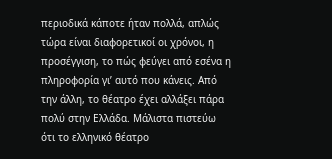περιοδικά κάποτε ήταν πολλά, απλώς τώρα είναι διαφορετικοί οι χρόνοι, η προσέγγιση, το πώς φεύγει από εσένα η πληροφορία γι’ αυτό που κάνεις. Από την άλλη, το θέατρο έχει αλλάξει πάρα πολύ στην Ελλάδα. Μάλιστα πιστεύω ότι το ελληνικό θέατρο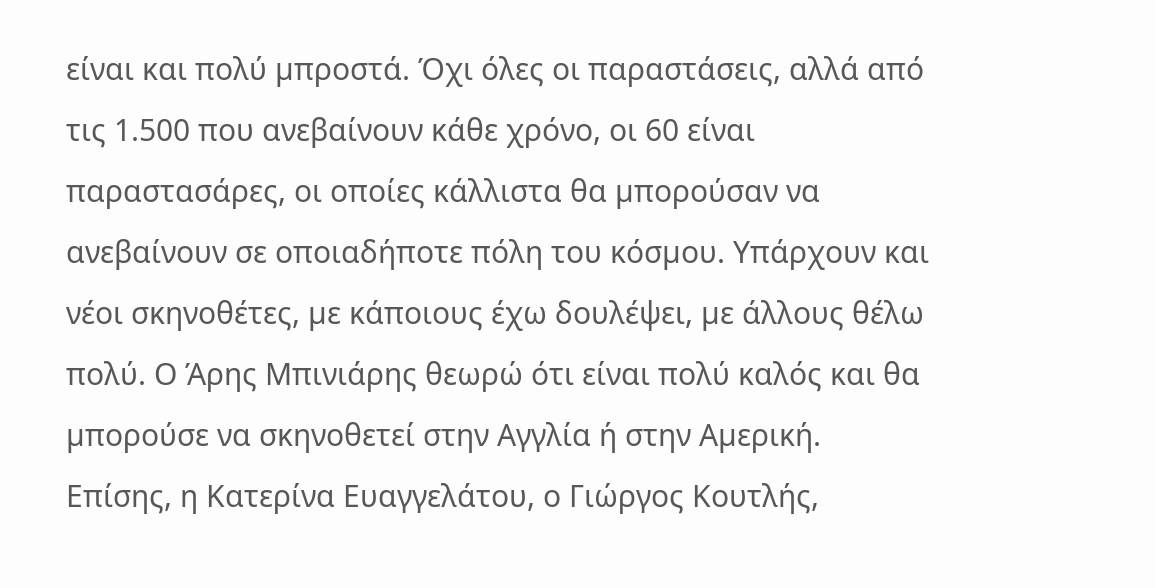είναι και πολύ µπροστά. Όχι όλες οι παραστάσεις, αλλά από τις 1.500 που ανεβαίνουν κάθε χρόνο, οι 60 είναι παραστασάρες, οι οποίες κάλλιστα θα µπορούσαν να ανεβαίνουν σε οποιαδήποτε πόλη του κόσµου. Υπάρχουν και νέοι σκηνοθέτες, µε κάποιους έχω δουλέψει, µε άλλους θέλω πολύ. Ο Άρης Μπινιάρης θεωρώ ότι είναι πολύ καλός και θα µπορούσε να σκηνοθετεί στην Αγγλία ή στην Αµερική. Επίσης, η Κατερίνα Ευαγγελάτου, ο Γιώργος Κουτλής,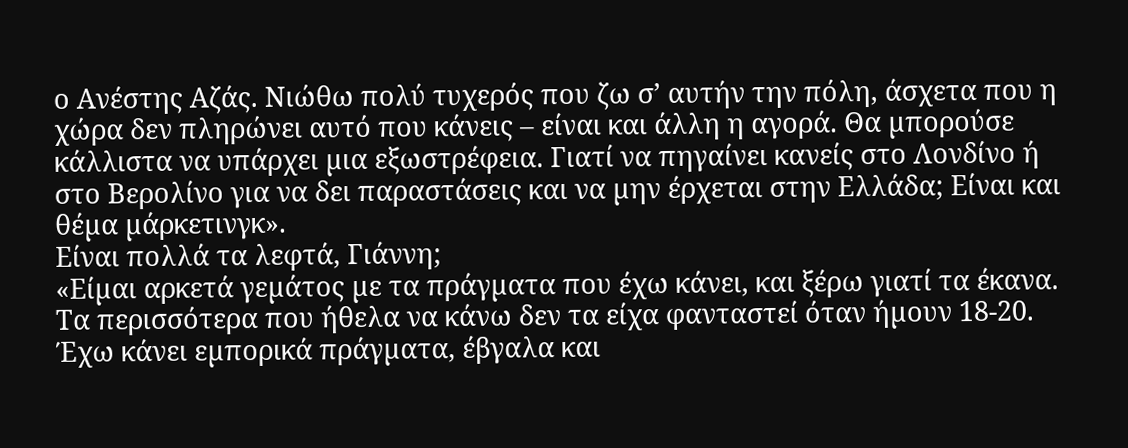ο Ανέστης Αζάς. Νιώθω πολύ τυχερός που ζω σ’ αυτήν την πόλη, άσχετα που η χώρα δεν πληρώνει αυτό που κάνεις – είναι και άλλη η αγορά. Θα µπορούσε κάλλιστα να υπάρχει µια εξωστρέφεια. Γιατί να πηγαίνει κανείς στο Λονδίνο ή στο Βερολίνο για να δει παραστάσεις και να µην έρχεται στην Ελλάδα; Είναι και θέµα µάρκετινγκ».
Είναι πολλά τα λεφτά, Γιάννη;
«Είµαι αρκετά γεµάτος µε τα πράγµατα που έχω κάνει, και ξέρω γιατί τα έκανα. Τα περισσότερα που ήθελα να κάνω δεν τα είχα φανταστεί όταν ήµουν 18-20. Έχω κάνει εµπορικά πράγµατα, έβγαλα και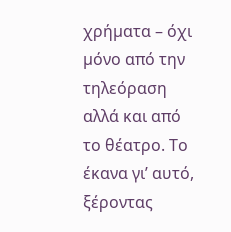χρήµατα – όχι µόνο από την τηλεόραση αλλά και από το θέατρο. Το έκανα γι’ αυτό, ξέροντας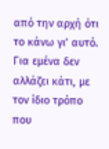από την αρχή ότι το κάνω γι’ αυτό. Για εµένα δεν αλλάζει κάτι, µε τον ίδιο τρόπο που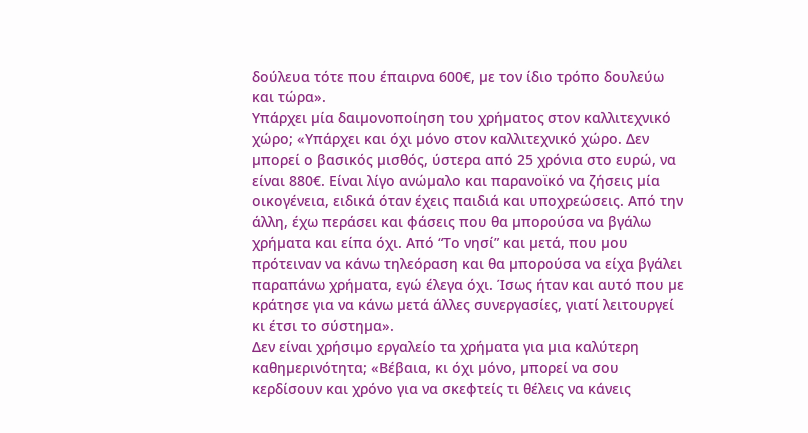δούλευα τότε που έπαιρνα 600€, µε τον ίδιο τρόπο δουλεύω και τώρα».
Υπάρχει µία δαιµονοποίηση του χρήµατος στον καλλιτεχνικό χώρο; «Υπάρχει και όχι µόνο στον καλλιτεχνικό χώρο. Δεν µπορεί ο βασικός µισθός, ύστερα από 25 χρόνια στο ευρώ, να είναι 880€. Είναι λίγο ανώµαλο και παρανοϊκό να ζήσεις µία οικογένεια, ειδικά όταν έχεις παιδιά και υποχρεώσεις. Από την άλλη, έχω περάσει και φάσεις που θα µπορούσα να βγάλω χρήµατα και είπα όχι. Από “Το νησί” και µετά, που µου πρότειναν να κάνω τηλεόραση και θα µπορούσα να είχα βγάλει παραπάνω χρήµατα, εγώ έλεγα όχι. Ίσως ήταν και αυτό που µε κράτησε για να κάνω µετά άλλες συνεργασίες, γιατί λειτουργεί κι έτσι το σύστηµα».
Δεν είναι χρήσιµο εργαλείο τα χρήµατα για µια καλύτερη καθηµερινότητα; «Βέβαια, κι όχι µόνο, µπορεί να σου κερδίσουν και χρόνο για να σκεφτείς τι θέλεις να κάνεις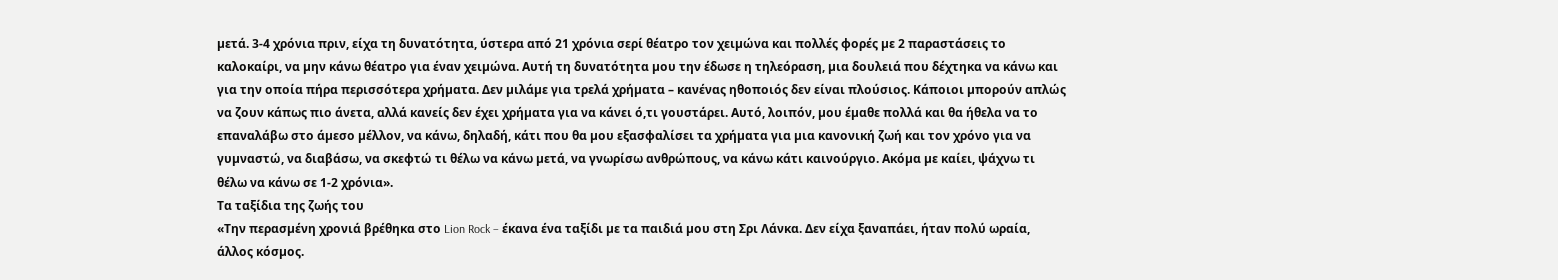µετά. 3-4 χρόνια πριν, είχα τη δυνατότητα, ύστερα από 21 χρόνια σερί θέατρο τον χειµώνα και πολλές φορές µε 2 παραστάσεις το καλοκαίρι, να µην κάνω θέατρο για έναν χειµώνα. Αυτή τη δυνατότητα µου την έδωσε η τηλεόραση, µια δουλειά που δέχτηκα να κάνω και για την οποία πήρα περισσότερα χρήµατα. Δεν µιλάµε για τρελά χρήµατα – κανένας ηθοποιός δεν είναι πλούσιος. Κάποιοι µπορούν απλώς να ζουν κάπως πιο άνετα, αλλά κανείς δεν έχει χρήµατα για να κάνει ό,τι γουστάρει. Αυτό, λοιπόν, µου έµαθε πολλά και θα ήθελα να το επαναλάβω στο άµεσο µέλλον, να κάνω, δηλαδή, κάτι που θα µου εξασφαλίσει τα χρήµατα για µια κανονική ζωή και τον χρόνο για να γυµναστώ, να διαβάσω, να σκεφτώ τι θέλω να κάνω µετά, να γνωρίσω ανθρώπους, να κάνω κάτι καινούργιο. Ακόµα µε καίει, ψάχνω τι θέλω να κάνω σε 1-2 χρόνια».
Τα ταξίδια της ζωής του
«Την περασµένη χρονιά βρέθηκα στο Lion Rock – έκανα ένα ταξίδι µε τα παιδιά µου στη Σρι Λάνκα. Δεν είχα ξαναπάει, ήταν πολύ ωραία, άλλος κόσµος.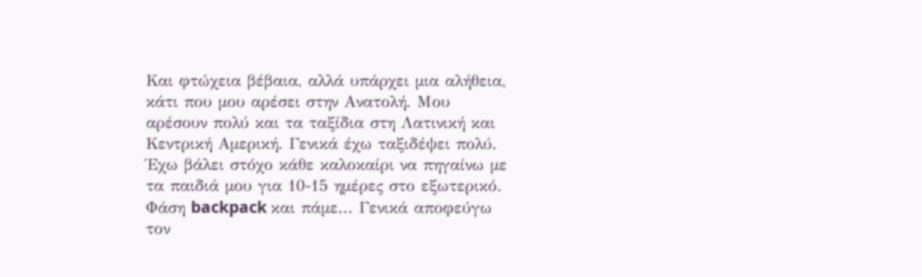Και φτώχεια βέβαια, αλλά υπάρχει µια αλήθεια, κάτι που µου αρέσει στην Ανατολή. Μου αρέσουν πολύ και τα ταξίδια στη Λατινική και Κεντρική Αµερική. Γενικά έχω ταξιδέψει πολύ. Έχω βάλει στόχο κάθε καλοκαίρι να πηγαίνω µε τα παιδιά µου για 10-15 ηµέρες στο εξωτερικό. Φάση backpack και πάµε... Γενικά αποφεύγω τον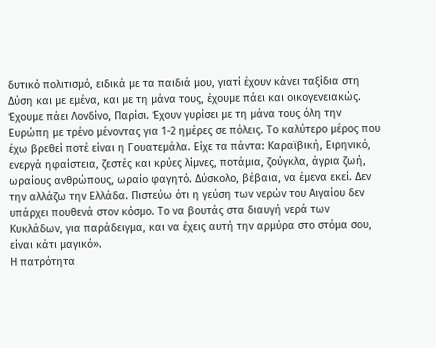δυτικό πολιτισµό, ειδικά µε τα παιδιά µου, γιατί έχουν κάνει ταξίδια στη Δύση και µε εµένα, και µε τη µάνα τους, έχουµε πάει και οικογενειακώς. Έχουµε πάει Λονδίνο, Παρίσι. Έχουν γυρίσει µε τη µάνα τους όλη την Ευρώπη µε τρένο µένοντας για 1-2 ηµέρες σε πόλεις. Το καλύτερο µέρος που έχω βρεθεί ποτέ είναι η Γουατεµάλα. Είχε τα πάντα: Καραϊβική, Ειρηνικό, ενεργά ηφαίστεια, ζεστές και κρύες λίµνες, ποτάµια, ζούγκλα, άγρια ζωή, ωραίους ανθρώπους, ωραίο φαγητό. Δύσκολο, βέβαια, να έµενα εκεί. Δεν την αλλάζω την Ελλάδα. Πιστεύω ότι η γεύση των νερών του Αιγαίου δεν υπάρχει πουθενά στον κόσµο. Το να βουτάς στα διαυγή νερά των Κυκλάδων, για παράδειγµα, και να έχεις αυτή την αρµύρα στο στόµα σου, είναι κάτι µαγικό».
Η πατρότητα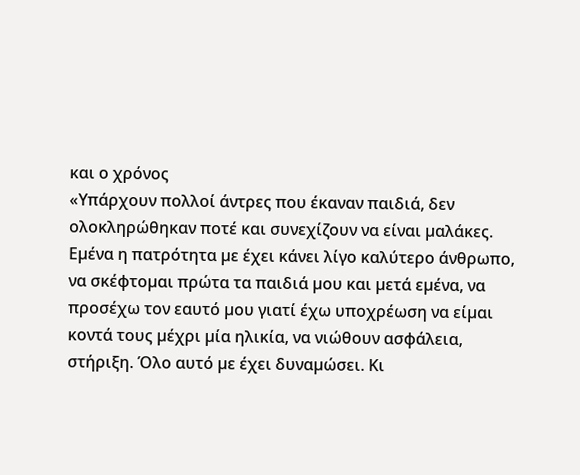και ο χρόνος
«Υπάρχουν πολλοί άντρες που έκαναν παιδιά, δεν ολοκληρώθηκαν ποτέ και συνεχίζουν να είναι µαλάκες. Εµένα η πατρότητα µε έχει κάνει λίγο καλύτερο άνθρωπο, να σκέφτοµαι πρώτα τα παιδιά µου και µετά εµένα, να προσέχω τον εαυτό µου γιατί έχω υποχρέωση να είµαι κοντά τους µέχρι µία ηλικία, να νιώθουν ασφάλεια, στήριξη. Όλο αυτό µε έχει δυναµώσει. Κι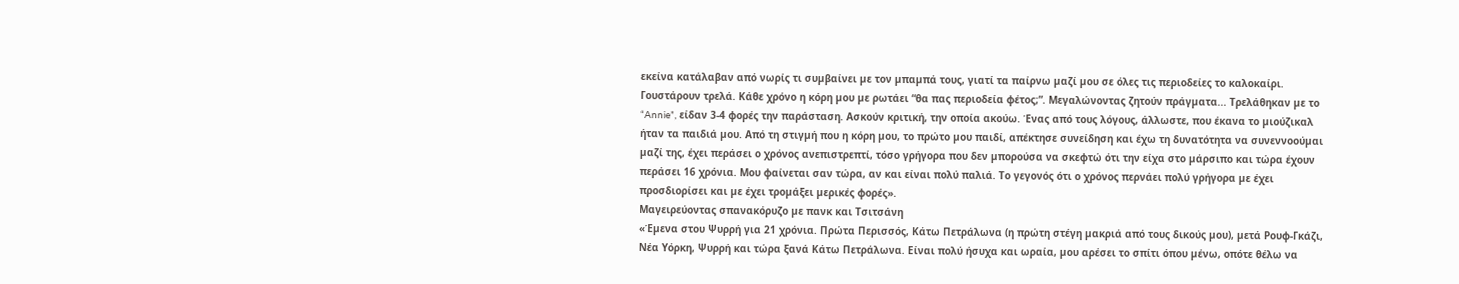εκείνα κατάλαβαν από νωρίς τι συµβαίνει µε τον µπαµπά τους, γιατί τα παίρνω µαζί µου σε όλες τις περιοδείες το καλοκαίρι. Γουστάρουν τρελά. Κάθε χρόνο η κόρη µου µε ρωτάει “θα πας περιοδεία φέτος;”. Μεγαλώνοντας ζητούν πράγµατα... Τρελάθηκαν µε το “Annie”, είδαν 3-4 φορές την παράσταση. Ασκούν κριτική, την οποία ακούω. Ένας από τους λόγους, άλλωστε, που έκανα το µιούζικαλ ήταν τα παιδιά µου. Από τη στιγµή που η κόρη µου, το πρώτο µου παιδί, απέκτησε συνείδηση και έχω τη δυνατότητα να συνεννοούµαι µαζί της, έχει περάσει ο χρόνος ανεπιστρεπτί, τόσο γρήγορα που δεν µπορούσα να σκεφτώ ότι την είχα στο µάρσιπο και τώρα έχουν περάσει 16 χρόνια. Μου φαίνεται σαν τώρα, αν και είναι πολύ παλιά. Το γεγονός ότι ο χρόνος περνάει πολύ γρήγορα µε έχει προσδιορίσει και µε έχει τροµάξει µερικές φορές».
Μαγειρεύοντας σπανακόρυζο µε πανκ και Τσιτσάνη
«Έµενα στου Ψυρρή για 21 χρόνια. Πρώτα Περισσός, Κάτω Πετράλωνα (η πρώτη στέγη µακριά από τους δικούς µου), µετά Ρουφ-Γκάζι, Νέα Υόρκη, Ψυρρή και τώρα ξανά Κάτω Πετράλωνα. Είναι πολύ ήσυχα και ωραία, µου αρέσει το σπίτι όπου µένω, οπότε θέλω να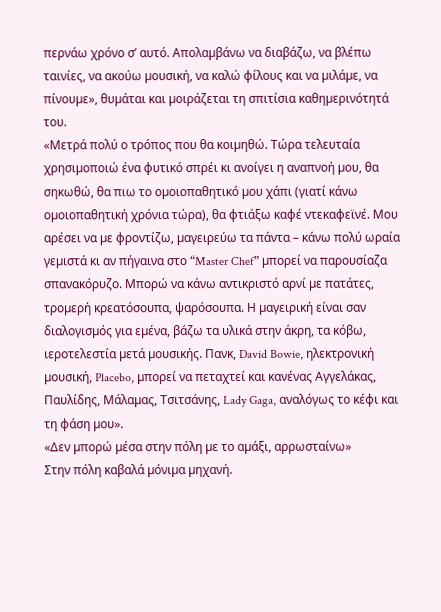περνάω χρόνο σ’ αυτό. Απολαµβάνω να διαβάζω, να βλέπω ταινίες, να ακούω µουσική, να καλώ φίλους και να µιλάµε, να πίνουµε», θυµάται και µοιράζεται τη σπιτίσια καθηµερινότητά του.
«Μετρά πολύ ο τρόπος που θα κοιµηθώ. Τώρα τελευταία χρησιµοποιώ ένα φυτικό σπρέι κι ανοίγει η αναπνοή µου, θα σηκωθώ, θα πιω το οµοιοπαθητικό µου χάπι (γιατί κάνω οµοιοπαθητική χρόνια τώρα), θα φτιάξω καφέ ντεκαφεϊνέ. Μου αρέσει να µε φροντίζω, µαγειρεύω τα πάντα – κάνω πολύ ωραία γεµιστά κι αν πήγαινα στο “Master Chef” µπορεί να παρουσίαζα σπανακόρυζο. Μπορώ να κάνω αντικριστό αρνί µε πατάτες, τροµερή κρεατόσουπα, ψαρόσουπα. Η µαγειρική είναι σαν διαλογισµός για εµένα, βάζω τα υλικά στην άκρη, τα κόβω, ιεροτελεστία µετά µουσικής. Πανκ, David Bowie, ηλεκτρονική µουσική, Placebo, µπορεί να πεταχτεί και κανένας Αγγελάκας, Παυλίδης, Μάλαµας, Τσιτσάνης, Lady Gaga, αναλόγως το κέφι και τη φάση µου».
«Δεν µπορώ µέσα στην πόλη µε το αµάξι, αρρωσταίνω»
Στην πόλη καβαλά µόνιµα µηχανή.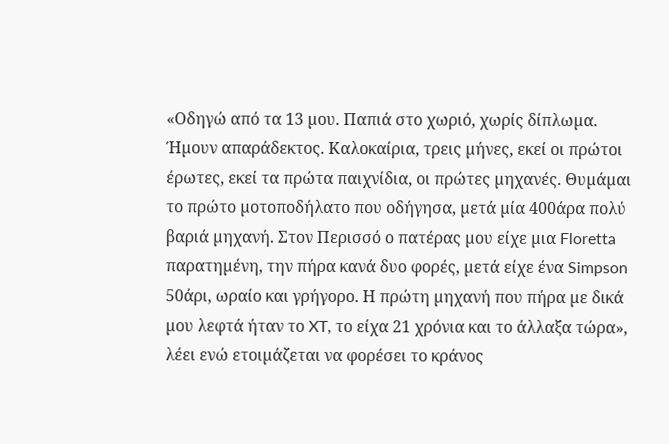«Οδηγώ από τα 13 µου. Παπιά στο χωριό, χωρίς δίπλωµα. Ήµουν απαράδεκτος. Καλοκαίρια, τρεις µήνες, εκεί οι πρώτοι έρωτες, εκεί τα πρώτα παιχνίδια, οι πρώτες µηχανές. Θυµάµαι το πρώτο µοτοποδήλατο που οδήγησα, µετά µία 400άρα πολύ βαριά µηχανή. Στον Περισσό ο πατέρας µου είχε µια Floretta παρατηµένη, την πήρα κανά δυο φορές, µετά είχε ένα Simpson 50άρι, ωραίο και γρήγορο. Η πρώτη µηχανή που πήρα µε δικά µου λεφτά ήταν το XT, το είχα 21 χρόνια και το άλλαξα τώρα», λέει ενώ ετοιµάζεται να φορέσει το κράνος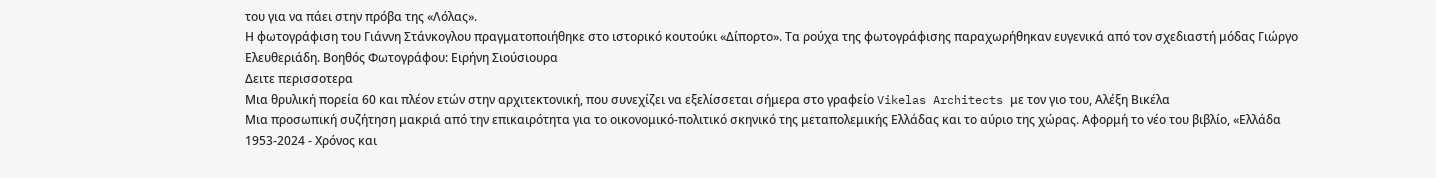του για να πάει στην πρόβα της «Λόλας».
Η φωτογράφιση του Γιάννη Στάνκογλου πραγματοποιήθηκε στο ιστορικό κουτούκι «Δίπορτο». Τα ρούχα της φωτογράφισης παραχωρήθηκαν ευγενικά από τον σχεδιαστή μόδας Γιώργο Ελευθεριάδη. Βοηθός Φωτογράφου: Ειρήνη Σιούσιουρα
Δειτε περισσοτερα
Μια θρυλική πορεία 60 και πλέον ετών στην αρχιτεκτονική, που συνεχίζει να εξελίσσεται σήμερα στο γραφείο Vikelas Architects με τον γιο του, Αλέξη Βικέλα
Μια προσωπική συζήτηση μακριά από την επικαιρότητα για το οικονομικό-πολιτικό σκηνικό της μεταπολεμικής Ελλάδας και το αύριο της χώρας. Αφορμή το νέο του βιβλίο, «Ελλάδα 1953-2024 - Χρόνος και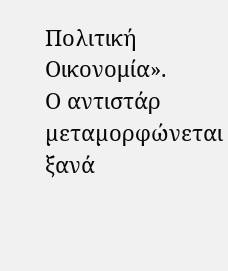Πολιτική Οικονομία».
Ο αντιστάρ µεταµορφώνεται ξανά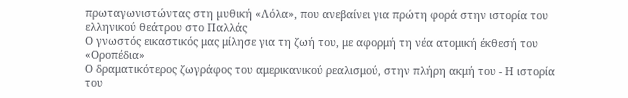πρωταγωνιστώντας στη µυθική «Λόλα», που ανεβαίνει για πρώτη φορά στην ιστορία του ελληνικού θεάτρου στο Παλλάς
Ο γνωστός εικαστικός μας μίλησε για τη ζωή του, με αφορμή τη νέα ατομική έκθεσή του «Οροπέδια»
Ο δραματικότερος ζωγράφος του αμερικανικού ρεαλισμού, στην πλήρη ακμή του - Η ιστορία του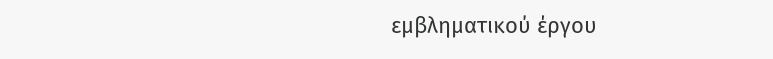εμβληματικού έργου